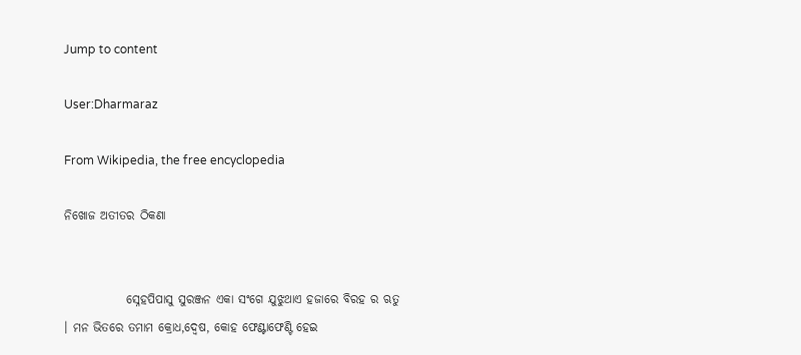Jump to content

User:Dharmaraz

From Wikipedia, the free encyclopedia

ନିଖୋଜ ଅତୀତର ଠିକଣା


             ସ୍ନେହପିପାସୁ ସୁରଞ୍ଜନ ଏକା ସଂଗେ ଯୁଝୁଥାଏ ହଜାରେ ବିରହ ର ଋତୁ । ମନ ଭିତରେ ତମାମ କ୍ରୋଧ,ଦ୍ୱେଷ, କୋହ ଫେଣ୍ଟାଫେଣ୍ଟି ହେଇ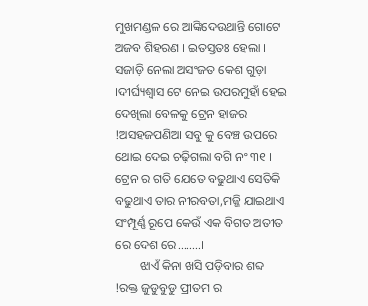ମୁଖମଣ୍ଡଳ ରେ ଆଙ୍କିଦେଉଥାନ୍ତି ଗୋଟେ ଅଜବ ଶିହରଣ । ଇତସ୍ତତଃ ହେଲା । ସଜାଡ଼ି ନେଲା ଅସଂଜତ କେଶ ଗୁଡ଼ା ।ଦୀର୍ଘ୍ୟଶ୍ୱାସ ଟେ ନେଇ ଉପରମୁହାଁ ହେଇ ଦେଖିଲା ବେଳକୁ ଟ୍ରେନ ହାଜର !ଅସହଜପଣିଆ ସବୁ କୁ ବେଞ୍ଚ ଉପରେ ଥୋଇ ଦେଇ ଚଢ଼ିଗଲା ବଗି ନଂ ୩୧ । ଟ୍ରେନ ର ଗତି ଯେତେ ବଢୁଥାଏ ସେତିକି ବଢୁଥାଏ ତାର ନୀରବତା,ମଜ୍ଜି ଯାଇଥାଏ ସଂମ୍ପୂର୍ଣ୍ଣ ରୂପେ କେଉଁ ଏକ ବିଗତ ଅତୀତ ରେ ଦେଶ ରେ........।
        ଝାଏଁ କିନା ଖସି ପଡ଼ିବାର ଶବ୍ଦ  !ରକ୍ତ ଜୁଡୁବୁଡୁ ପ୍ରୀତମ ର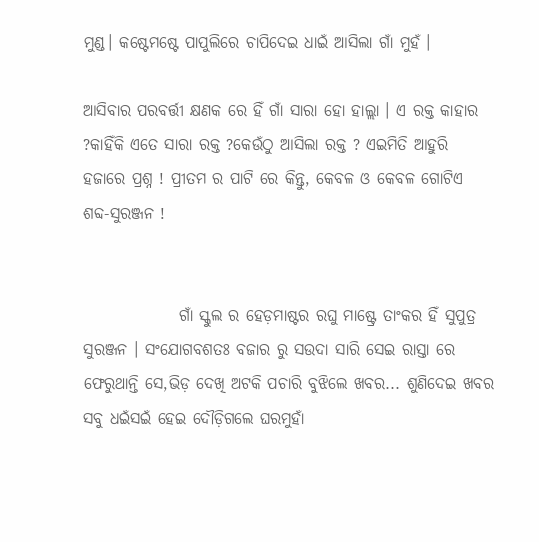ମୁଣ୍ଡ। କଷ୍ଟେମଷ୍ଟେ ପାପୁଲିରେ ଚାପିଦେଇ ଧାଇଁ ଆସିଲା ଗାଁ ମୁହଁ ।

ଆସିବାର ପରବର୍ତ୍ତୀ କ୍ଷଣକ ରେ ହିଁ ଗାଁ ସାରା ହୋ ହାଲ୍ଲା । ଏ ରକ୍ତ କାହାର ?କାହିଁକି ଏତେ ସାରା ରକ୍ତ ?କେଉଁଠୁ ଆସିଲା ରକ୍ତ ? ଏଇମିତି ଆହୁରି ହଜାରେ ପ୍ରଶ୍ନ ! ପ୍ରୀତମ ର ପାଟି ରେ କିନ୍ତୁ, କେବଳ ଓ କେବଳ ଗୋଟିଏ ଶବ୍ଦ-ସୁରଞ୍ଜନ !


               ଗାଁ ସ୍କୁଲ ର ହେଡ଼ମାଷ୍ଟର ରଘୁ ମାଷ୍ଟ୍ରେ ତାଂକର ହିଁ ସୁପୁତ୍ର ସୁରଞ୍ଜନ । ସଂଯୋଗବଶତଃ ବଜାର ରୁ ସଉଦା ସାରି ସେଇ ରାସ୍ତା ରେ ଫେରୁଥାନ୍ତି ସେ,ଭିଡ଼ ଦେଖି ଅଟକି ପଚାରି ବୁଝିଲେ ଖବର... ଶୁଣିଦେଇ ଖବର ସବୁ ଧଇଁସଇଁ ହେଇ ଦୌଡ଼ିଗଲେ ଘରମୁହାଁ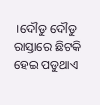।ଦୌଡୁ ଦୌଡୁ ରାସ୍ତାରେ ଛିଟକି ହେଇ ପଡୁଥାଏ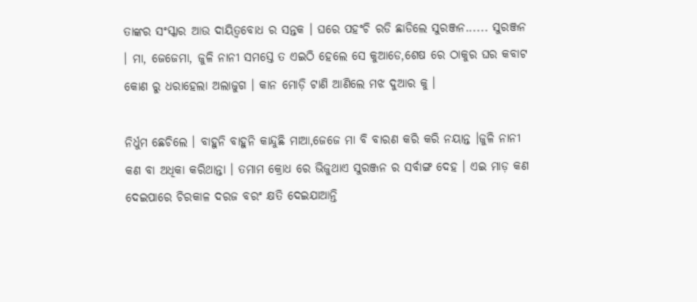ତାଙ୍କର ସଂସ୍କାର ଆଉ ଦାୟିତ୍ୱବୋଧ ର ସନ୍ତକ । ଘରେ ପହଂଚି ରଡି ଛାଡିଲେ ସୁରଞ୍ଜନ...... ସୁରଞ୍ଜନ । ମା, ଜେଜେମା, ଜୁଳି ନାନୀ ସମସ୍ତେ ତ ଏଇଠି ହେଲେ ସେ କୁଆଡେ,ଶେଷ ରେ ଠାକୁର ଘର କବାଟ କୋଣ ରୁ ଧରାହେଲା ଅଲାଜୁଗ । କାନ ମୋଡ଼ି ଟାଣି ଆଣିଲେ ମଝ ଦୁଆର କୁ ।

ନିର୍ଧୁମ ଛେଚିଲେ । ବାହୁନି ବାହୁନି କାନ୍ଦୁଛି ମାଆ,ଜେଜେ ମା ବି ବାରଣ କରି କରି ନୟାନ୍ତ ।ଜୁଳି ନାନୀ କଣ ବା ଅଧିକା କରିଥାନ୍ତା । ତମାମ କ୍ରୋଧ ରେ ଭିଜୁଥାଏ ସୁରଞ୍ଜନ ର ସର୍ବାଙ୍ଗ ଦେହ । ଏଇ ମାଡ଼ କଣ ଦେଇପାରେ ଚିରକାଳ ଦରଜ ବରଂ କ୍ଷତି ଦେଇଯାଆନ୍ତି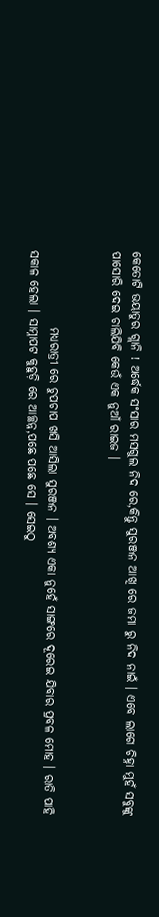କେତୋଟି ଭୟାତୁର ଗ୍ଲାନି ! ଅର୍ଦ୍ଧେକ ସଂସାର ମସଗୁଲ ନିଦ ରେ,କିନ୍ତୁ ସୁରଞ୍ଜନ ଆଖି ରେ ଜମା ରୁ ନିଦ ନାଇଁ । ଏବେ ଲାଗେ ଚିହ୍ନା ମୁହଁ ସବୁଙ୍କୁ ପାସୋରି ଦେଇ ଚାଲିଯିବି କେଉଁ ଏକ ନୁଆଁ ରାଇଜ ।


                ମଧ୍ୟରାତ୍ରୀ ରେ ଚୁପଚାପ ଖସି ଆସିଲା ସୁରଞ୍ଜନ । ଅବଶ୍ୟ ଏକା ନୁହେଁ ସାଙ୍ଗରେ ଦୂରେଇ ଯିବାର ପ୍ରବଳ ମୋହ । ରାତି ପାହି ସକାଳ ହେଲା । ସାମ୍ନାପଟ କୁହୁଡ଼ି ରେ ଆଚ୍ଛନ୍ନ,ପଛେ ପଛେ ସେ । ସେଇଠୁ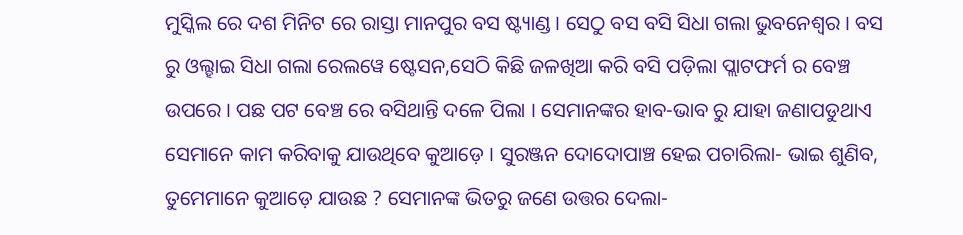ମୁସ୍କିଲ ରେ ଦଶ ମିନିଟ ରେ ରାସ୍ତା ମାନପୁର ବସ ଷ୍ଟ୍ୟାଣ୍ଡ । ସେଠୁ ବସ ବସି ସିଧା ଗଲା ଭୁବନେଶ୍ୱର । ବସ ରୁ ଓଲ୍ହାଇ ସିଧା ଗଲା ରେଲୱେ ଷ୍ଟେସନ,ସେଠି କିଛି ଜଳଖିଆ କରି ବସି ପଡ଼ିଲା ପ୍ଲାଟଫର୍ମ ର ବେଞ୍ଚ ଉପରେ । ପଛ ପଟ ବେଞ୍ଚ ରେ ବସିଥାନ୍ତି ଦଳେ ପିଲା । ସେମାନଙ୍କର ହାବ-ଭାବ ରୁ ଯାହା ଜଣାପଡୁଥାଏ ସେମାନେ କାମ କରିବାକୁ ଯାଉଥିବେ କୁଆଡ଼େ । ସୁରଞ୍ଜନ ଦୋଦୋପାଞ୍ଚ ହେଇ ପଚାରିଲା- ଭାଇ ଶୁଣିବ, ତୁମେମାନେ କୁଆଡ଼େ ଯାଉଛ ? ସେମାନଙ୍କ ଭିତରୁ ଜଣେ ଉତ୍ତର ଦେଲା-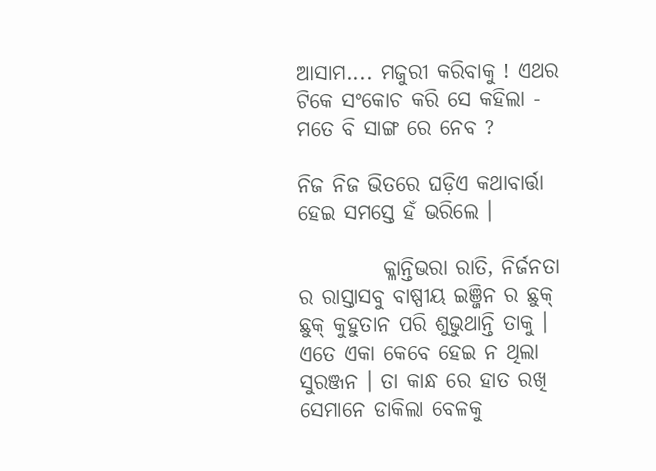ଆସାମ.... ମଜୁରୀ କରିବାକୁ ! ଏଥର ଟିକେ ସଂକୋଚ କରି ସେ କହିଲା - ମତେ ବି ସାଙ୍ଗ ରେ ନେବ ?

ନିଜ ନିଜ ଭିତରେ ଘଡ଼ିଏ କଥାବାର୍ତ୍ତା ହେଇ ସମସ୍ତେ ହଁ ଭରିଲେ ।

          କ୍ଳାନ୍ତିଭରା ରାତି, ନିର୍ଜନତା ର ରାସ୍ତାସବୁ ବାଷ୍ପୀୟ ଇଞ୍ଜିନ ର ଛୁକ୍ ଛୁକ୍ କୁହୁତାନ ପରି ଶୁଭୁଥାନ୍ତି ତାକୁ । ଏତେ ଏକା କେବେ ହେଇ ନ ଥିଲା ସୁରଞ୍ଜନ । ତା କାନ୍ଧ ରେ ହାତ ରଖି ସେମାନେ ଡାକିଲା ବେଳକୁ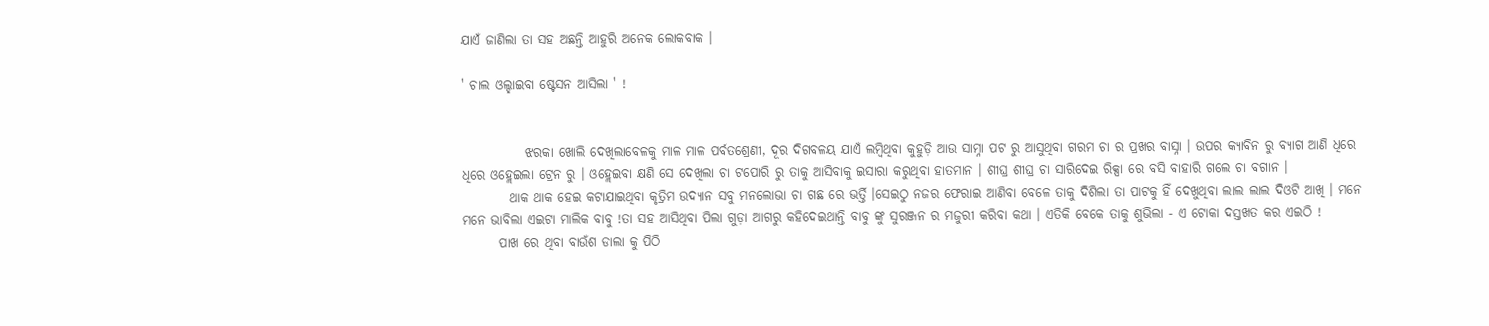ଯାଏଁ ଜାଣିଲା ତା ସହ ଅଛନ୍ତି ଆହୁରି ଅନେକ ଲୋକବାକ ।

' ଚାଲ ଓଲ୍ହାଇବା ଷ୍ଟେସନ ଆସିଲା ' !


            ଝରକା ଖୋଲି ଦେଖିଲାବେଳକୁ ମାଳ ମାଳ ପର୍ବତଶ୍ରେଣୀ, ଦୂର ଦିଗବଳୟ ଯାଏଁ ଲମ୍ବିଥିବା କୁହୁଡ଼ି ଆଉ ସାମ୍ନା ପଟ ରୁ ଆସୁଥିବା ଗରମ ଚା ର ପ୍ରଖର ବାସ୍ନା । ଉପର କ୍ୟାବିନ ରୁ ବ୍ୟାଗ ଆଣି ଧିରେ ଧିରେ ଓହ୍ଲେଇଲା ଟ୍ରେନ ରୁ । ଓହ୍ଲେଇବା କ୍ଷଣି ସେ ଦେଖିଲା ଚା ଟପୋରି ରୁ ତାକୁ ଆସିବାକୁ ଇସାରା କରୁଥିବା ହାତମାନ । ଶୀଘ୍ର ଶୀଘ୍ର ଚା ସାରିଦେଇ ରିକ୍ସା ରେ ବସି ବାହାରି ଗଲେ ଚା ବଗାନ ।
         ଥାକ ଥାକ ହେଇ କଟାଯାଇଥିବା କୃତ୍ରିମ ଉଦ୍ୟାନ ସବୁ ମନଲୋଭା ଚା ଗଛ ରେ ଭର୍ତ୍ତି ।ସେଇଠୁ ନଜର ଫେରାଇ ଆଣିବା ବେଳେ ତାକୁ ଦିଶିଲା ତା ପାଟକୁ ହିଁ ଦେଖୁଥିବା ଲାଲ ଲାଲ ଦିଓଟି ଆଖି । ମନେ ମନେ ଭାବିଲା ଏଇଟା ମାଲିକ ବାବୁ !ତା ସହ ଆସିଥିବା ପିଲା ଗୁଡ଼ା ଆଗରୁ କହିଦେଇଥାନ୍ତି ବାବୁ ଙ୍କୁ ସୁରଞ୍ଜନ ର ମଜୁରୀ କରିବା କଥା । ଏତିକି ବେକେ ତାକୁ ଶୁଭିଲା - ଏ ଟୋକା ଦସ୍ତଖତ କର ଏଇଠି !
       ପାଖ ରେ ଥିବା ବାଉଁଶ ଡାଲା କୁ ପିଠି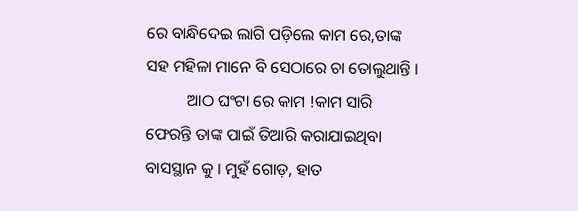ରେ ବାନ୍ଧିଦେଇ ଲାଗି ପଡ଼ିଲେ କାମ ରେ,ତାଙ୍କ ସହ ମହିଳା ମାନେ ବି ସେଠାରେ ଚା ତୋଲୁଥାନ୍ତି ।
          ଆଠ ଘଂଟା ରେ କାମ !କାମ ସାରି ଫେରନ୍ତି ତାଙ୍କ ପାଇଁ ତିଆରି କରାଯାଇଥିବା ବାସସ୍ଥାନ କୁ । ମୁହଁ ଗୋଡ଼, ହାତ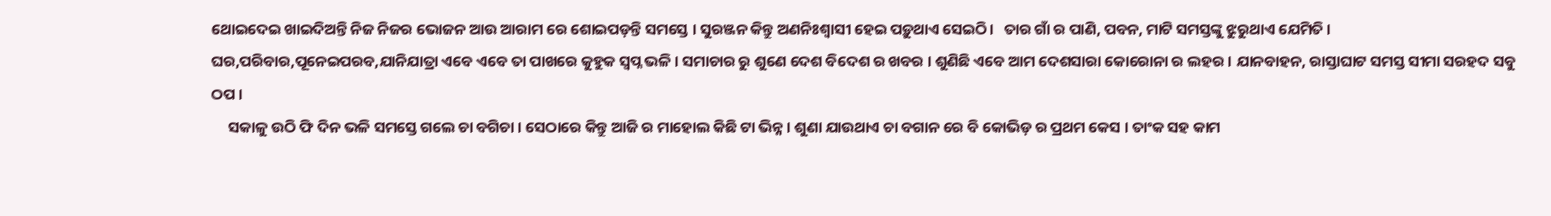ଥୋଇଦେଇ ଖାଇଦିଅନ୍ତି ନିଜ ନିଜର ଭୋଜନ ଆଉ ଆରାମ ରେ ଶୋଇପଡ଼ନ୍ତି ସମସ୍ତେ । ସୁରଞ୍ଜନ କିନ୍ତୁ ଅଣନିଃଶ୍ୱାସୀ ହେଇ ପଡ଼ୁଥାଏ ସେଇଠି।   ତାର ଗାଁ ର ପାଣି, ପବନ, ମାଟି ସମସ୍ତଙ୍କୁ ଝୁରୁଥାଏ ଯେମିତି । ଘର,ପରିବାର,ପୂନେଇପରବ,ଯାନିଯାତ୍ରା ଏବେ ଏବେ ତା ପାଖରେ କୁହୁକ ସ୍ୱପ୍ନ ଭଳି । ସମାଚାର ରୁ ଶୁଣେ ଦେଶ ବିଦେଶ ର ଖବର । ଶୁଣିଛି ଏବେ ଆମ ଦେଶସାରା କୋରୋନା ର ଲହର । ଯାନବାହନ, ରାସ୍ତାଘାଟ ସମସ୍ତ ସୀମା ସରହଦ ସବୁ ଠପ ।
     ସକାଳୁ ଉଠି ଫି ଦିନ ଭଳି ସମସ୍ତେ ଗଲେ ଚା ବଗିଚା । ସେଠାରେ କିନ୍ତୁ ଆଜି ର ମାହୋଲ କିଛି ଟା ଭିନ୍ନ । ଶୁଣା ଯାଉଥାଏ ଚା ବଗାନ ରେ ବି କୋଭିଡ଼ ର ପ୍ରଥମ କେସ । ତାଂକ ସହ କାମ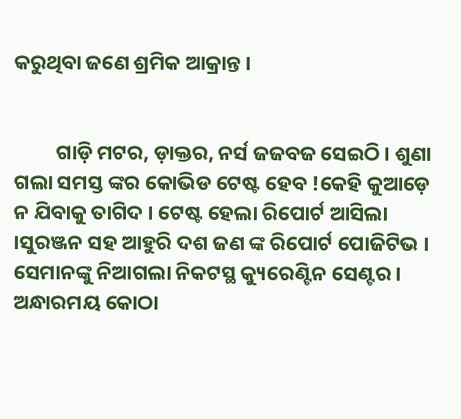କରୁଥିବା ଜଣେ ଶ୍ରମିକ ଆକ୍ରାନ୍ତ ।


         ଗାଡ଼ି ମଟର, ଡ଼ାକ୍ତର, ନର୍ସ ଜଜବଜ ସେଇଠି । ଶୁଣା ଗଲା ସମସ୍ତ ଙ୍କର କୋଭିଡ ଟେଷ୍ଟ ହେବ !କେହି କୁଆଡ଼େ ନ ଯିବାକୁ ତାଗିଦ । ଟେଷ୍ଟ ହେଲା ରିପୋର୍ଟ ଆସିଲା ।ସୁରଞ୍ଜନ ସହ ଆହୁରି ଦଶ ଜଣ ଙ୍କ ରିପୋର୍ଟ ପୋଜିଟିଭ । ସେମାନଙ୍କୁ ନିଆଗଲା ନିକଟସ୍ଥ କ୍ୟୁରେଣ୍ଟିନ ସେଣ୍ଟର । ଅନ୍ଧାରମୟ କୋଠା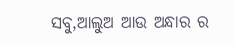ସବୁ,ଆଲୁଅ ଆଉ ଅନ୍ଧାର ର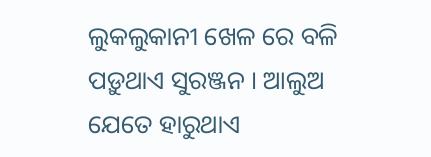ଲୁକଲୁକାନୀ ଖେଳ ରେ ବଳି ପଡ଼ୁଥାଏ ସୁରଞ୍ଜନ । ଆଲୁଅ ଯେତେ ହାରୁଥାଏ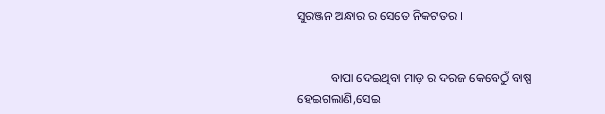ସୁରଞ୍ଜନ ଅନ୍ଧାର ର ସେତେ ନିକଟତର ।


           ବାପା ଦେଇଥିବା ମାଡ଼ ର ଦରଜ କେବେଠୁଁ ବାଷ୍ପ ହେଇଗଲାଣି,ସେଇ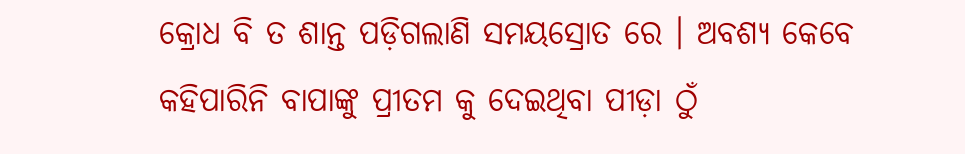କ୍ରୋଧ ବି ତ ଶାନ୍ତ ପଡ଼ିଗଲାଣି ସମୟସ୍ରୋତ ରେ । ଅବଶ୍ୟ କେବେ କହିପାରିନି ବାପାଙ୍କୁ ପ୍ରୀତମ କୁ ଦେଇଥିବା ପୀଡ଼ା ଠୁଁ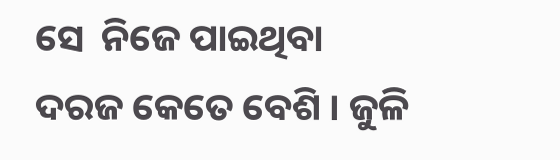ସେ  ନିଜେ ପାଇଥିବା ଦରଜ କେତେ ବେଶି । ଜୁଳି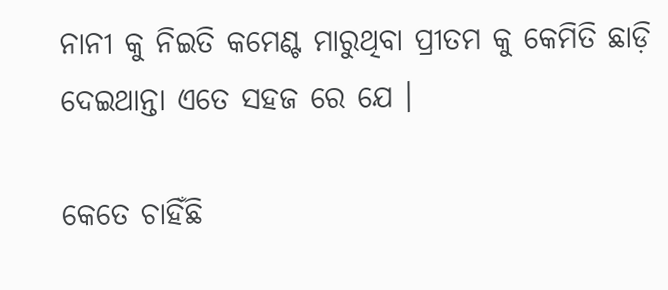ନାନୀ କୁ ନିଇତି କମେଣ୍ଟ ମାରୁଥିବା ପ୍ରୀତମ କୁ କେମିତି ଛାଡ଼ି ଦେଇଥାନ୍ତା ଏତେ ସହଜ ରେ ଯେ ।

କେତେ ଚାହିଁଛି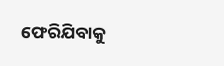ଫେରିଯିବାକୁ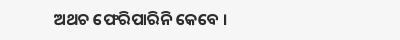ଅଥଚ ଫେରିପାରିନି କେବେ ।